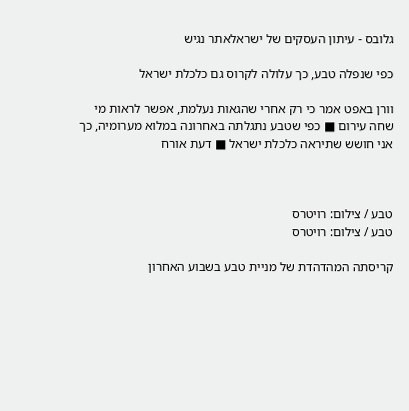גלובס - עיתון העסקים של ישראלאתר נגיש

כפי שנפלה טבע, כך עלולה לקרוס גם כלכלת ישראל

וורן באפט אמר כי רק אחרי שהגאות נעלמת, אפשר לראות מי שחה עירום ■ כפי שטבע נתגלתה באחרונה במלוא מערומיה, כך אני חושש שתיראה כלכלת ישראל ■ דעת אורח



טבע / צילום: רויטרס
טבע / צילום: רויטרס

קריסתה המהדהדת של מניית טבע בשבוע האחרון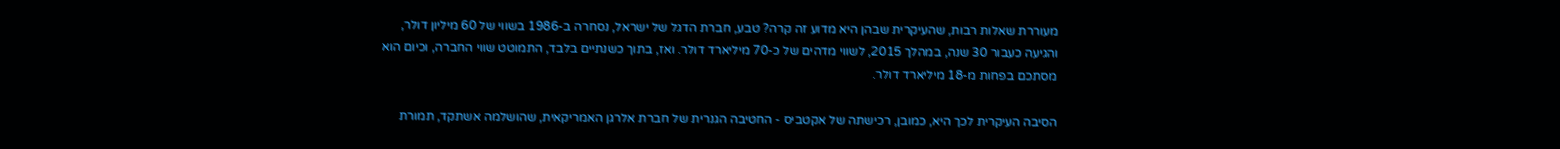מעוררת שאלות רבות, שהעיקרית שבהן היא מדוע זה קרה? טבע, חברת הדגל של ישראל, נסחרה ב-1986 בשווי של 60 מיליון דולר, והגיעה כעבור 30 שנה, במהלך 2015, לשווי מדהים של כ-70 מיליארד דולר. ואז, בתוך כשנתיים בלבד, התמוטט שווי החברה, וכיום הוא מסתכם בפחות מ-18 מיליארד דולר.

הסיבה העיקרית לכך היא, כמובן, רכישתה של אקטביס - החטיבה הגנרית של חברת אלרגן האמריקאית, שהושלמה אשתקד, תמורת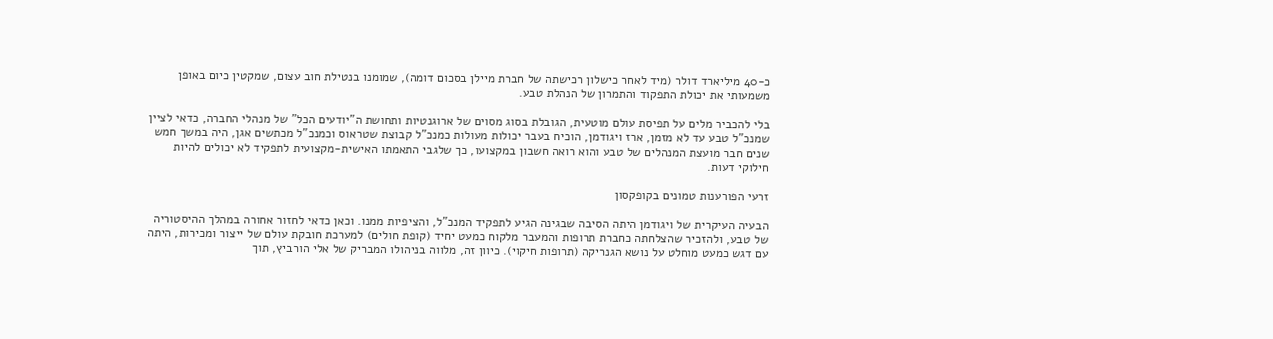כ-40 מיליארד דולר (מיד לאחר כישלון רכישתה של חברת מיילן בסכום דומה), שמומנו בנטילת חוב עצום, שמקטין כיום באופן משמעותי את יכולת התפקוד והתמרון של הנהלת טבע.

בלי להכביר מלים על תפיסת עולם מוטעית, הגובלת בסוג מסוים של ארוגנטיות ותחושת ה"יודעים הכל" של מנהלי החברה, כדאי לציין שמנכ"ל טבע עד לא מזמן, ארז ויגודמן, הוכיח בעבר יכולות מעולות כמנכ"ל קבוצת שטראוס וכמנכ"ל מכתשים אגן, היה במשך חמש שנים חבר מועצת המנהלים של טבע והוא רואה חשבון במקצועו, כך שלגבי התאמתו האישית-מקצועית לתפקיד לא יכולים להיות חילוקי דעות.

זרעי הפורענות טמונים בקופקסון

הבעיה העיקרית של ויגודמן היתה הסיבה שבגינה הגיע לתפקיד המנכ"ל, והציפיות ממנו. וכאן כדאי לחזור אחורה במהלך ההיסטוריה של טבע, ולהזכיר שהצלחתה כחברת תרופות והמעבר מלקוח כמעט יחיד (קופת חולים) למערכת חובקת עולם של ייצור ומכירות, היתה עם דגש כמעט מוחלט על נושא הגנריקה (תרופות חיקוי). כיוון זה, מלווה בניהולו המבריק של אלי הורביץ, תוך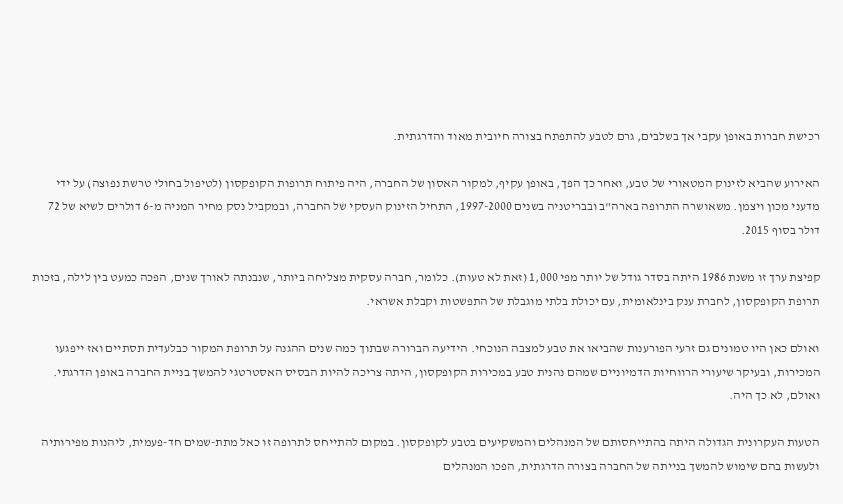רכישת חברות באופן עקבי אך בשלבים, גרם לטבע להתפתח בצורה חיובית מאוד והדרגתית.

האירוע שהביא לזינוק המטאורי של טבע, ואחר כך הפך, באופן עקיף, למקור האסון של החברה, היה פיתוח תרופות הקופקסון (לטיפול בחולי טרשת נפוצה) על ידי מדעני מכון ויצמן. משאושרה התרופה בארה"ב ובבריטניה בשנים 1997-2000, התחיל הזינוק העסקי של החברה, ובמקביל נסק מחיר המניה מ-6 דולרים לשיא של 72 דולר בסוף 2015.

קפיצת ערך זו משנת 1986 היתה בסדר גודל של יותר מפי 1,000 (זאת לא טעות). כלומר, חברה עסקית מצליחה ביותר, שנבנתה לאורך שנים, הפכה כמעט בין לילה, בזכות תרופת הקופקסון, לחברת ענק בינלאומית, עם יכולת בלתי מוגבלת של התפשטות וקבלת אשראי.

ואולם כאן היו טמונים גם זרעי הפורענות שהביאו את טבע למצבה הנוכחי. הידיעה הברורה שבתוך כמה שנים ההגנה על תרופת המקור כבלעדית תסתיים ואז ייפגעו המכירות, ובעיקר שיעורי הרווחיות הדמיוניים שמהם נהנית טבע במכירות הקופקסון, היתה צריכה להיות הבסיס האסטרטגי להמשך בניית החברה באופן הדרגתי. ואולם, לא כך היה.

הטעות העקרונית הגדולה היתה בהתייחסותם של המנהלים והמשקיעים בטבע לקופקסון. במקום להתייחס לתרופה זו כאל מתת-שמים חד-פעמית, ליהנות מפירותיה ולעשות בהם שימוש להמשך בנייתה של החברה בצורה הדרגתית, הפכו המנהלים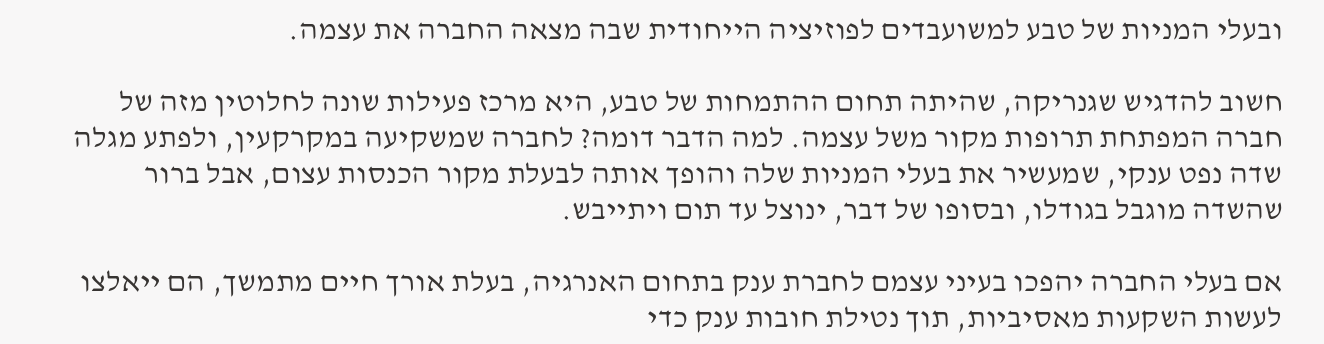ובעלי המניות של טבע למשועבדים לפוזיציה הייחודית שבה מצאה החברה את עצמה.

חשוב להדגיש שגנריקה, שהיתה תחום ההתמחות של טבע, היא מרכז פעילות שונה לחלוטין מזה של חברה המפתחת תרופות מקור משל עצמה. למה הדבר דומה? לחברה שמשקיעה במקרקעין, ולפתע מגלה שדה נפט ענקי, שמעשיר את בעלי המניות שלה והופך אותה לבעלת מקור הכנסות עצום, אבל ברור שהשדה מוגבל בגודלו, ובסופו של דבר, ינוצל עד תום ויתייבש.

אם בעלי החברה יהפכו בעיני עצמם לחברת ענק בתחום האנרגיה, בעלת אורך חיים מתמשך, הם ייאלצו לעשות השקעות מאסיביות, תוך נטילת חובות ענק כדי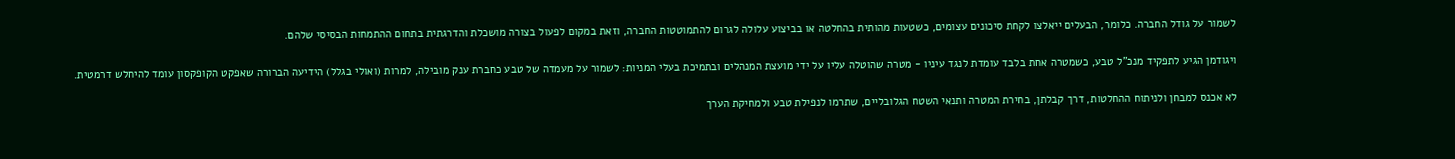לשמור על גודל החברה. כלומר, הבעלים ייאלצו לקחת סיכונים עצומים, כשטעות מהותית בהחלטה או בביצוע עלולה לגרום להתמוטטות החברה, וזאת במקום לפעול בצורה מושכלת והדרגתית בתחום ההתמחות הבסיסי שלהם.

ויגודמן הגיע לתפקיד מנכ"ל טבע, כשמטרה אחת בלבד עומדת לנגד עיניו - מטרה שהוטלה עליו על ידי מועצת המנהלים ובתמיכת בעלי המניות: לשמור על מעמדה של טבע כחברת ענק מובילה, למרות (ואולי בגלל) הידיעה הברורה שאפקט הקופקסון עומד להיחלש דרמטית.

לא אכנס למבחן ולניתוח ההחלטות, דרך קבלתן, בחירת המטרה ותנאי השטח הגלובליים, שתרמו לנפילת טבע ולמחיקת הערך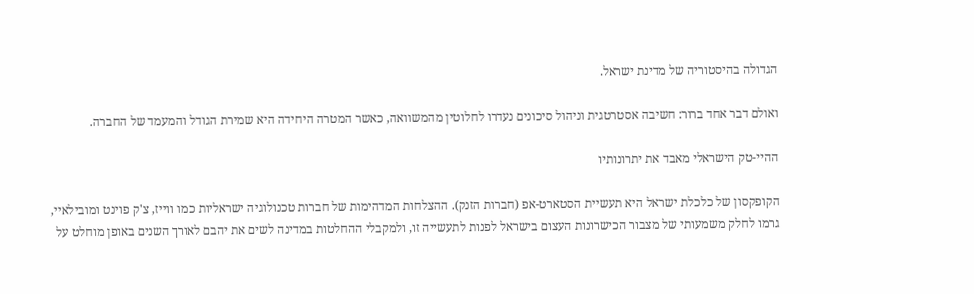הגדולה בהיסטוריה של מדינת ישראל.

ואולם דבר אחד ברור: חשיבה אסטרטגית וניהול סיכונים נעדרו לחלוטין מהמשוואה, כאשר המטרה היחידה היא שמירת הגודל והמעמד של החברה.

ההיי-טק הישראלי מאבד את יתרונותיו

הקופקסון של כלכלת ישראל היא תעשיית הסטארט-אפ (חברות הזנק). ההצלחות המדהימות של חברות טכנולוגיה ישראליות כמו ווייז, צ'ק פוינט ומובילאיי, גרמו לחלק משמעותי של מצבור הכישרונות העצום בישראל לפנות לתעשייה זו, ולמקבלי ההחלטות במדינה לשים את יהבם לאורך השנים באופן מוחלט על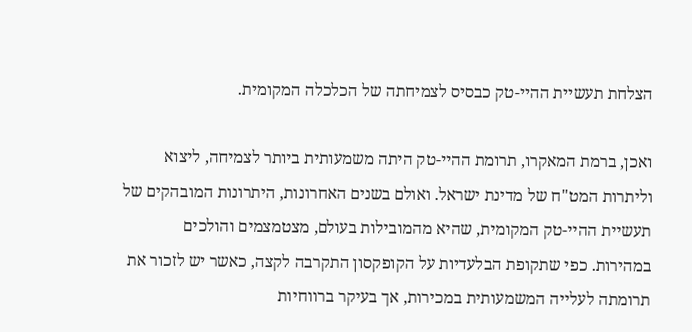הצלחת תעשיית ההיי-טק כבסיס לצמיחתה של הכלכלה המקומית.

ואכן, ברמת המאקרו, תרומת ההיי-טק היתה משמעותית ביותר לצמיחה, ליצוא וליתרות המט"ח של מדינת ישראל. ואולם בשנים האחרונות, היתרונות המובהקים של תעשיית ההיי-טק המקומית, שהיא מהמובילות בעולם, מצטמצמים והולכים במהירות. כפי שתקופת הבלעדיות על הקופקסון התקרבה לקצה, כאשר יש לזכור את תרומתה לעלייה המשמעותית במכירות, אך בעיקר ברווחיות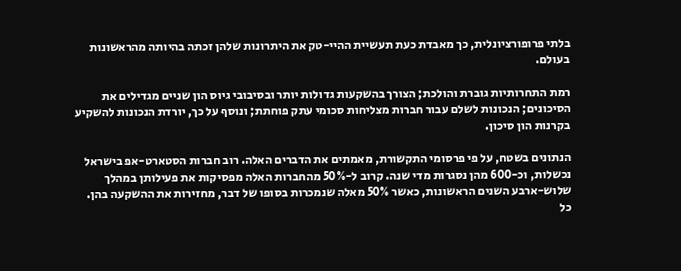בלתי פרופורציונלית, כך מאבדת כעת תעשיית ההיי-טק את היתרונות שלהן זכתה בהיותה מהראשונות בעולם.

רמת התחרותיות גוברת והולכת; הצורך בהשקעות גדולות יותר ובסיבובי גיוס הון שניים מגדילים את הסיכונים; הנכונות לשלם עבור חברות מצליחות סכומי עתק פוחתת; ונוסף על כך, יורדת הנכונות להשקיע בקרנות הון סיכון.

הנתונים בשטח, על פי פרסומי התקשורת, מאמתים את הדברים האלה. רוב חברות הסטארט-אפ בישראל נכשלות, וכ-600 מהן נסגרות מדי שנה. קרוב ל-50% מהחברות האלה מפסיקות את פעילותן במהלך שלוש-ארבע השנים הראשונות, כאשר 50% מאלה שנמכרות בסופו של דבר, מחזירות את ההשקעה בהן. כל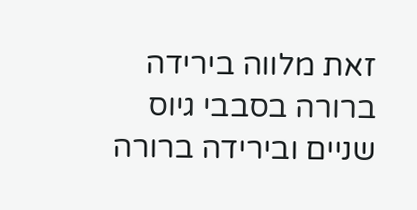זאת מלווה בירידה ברורה בסבבי גיוס שניים ובירידה ברורה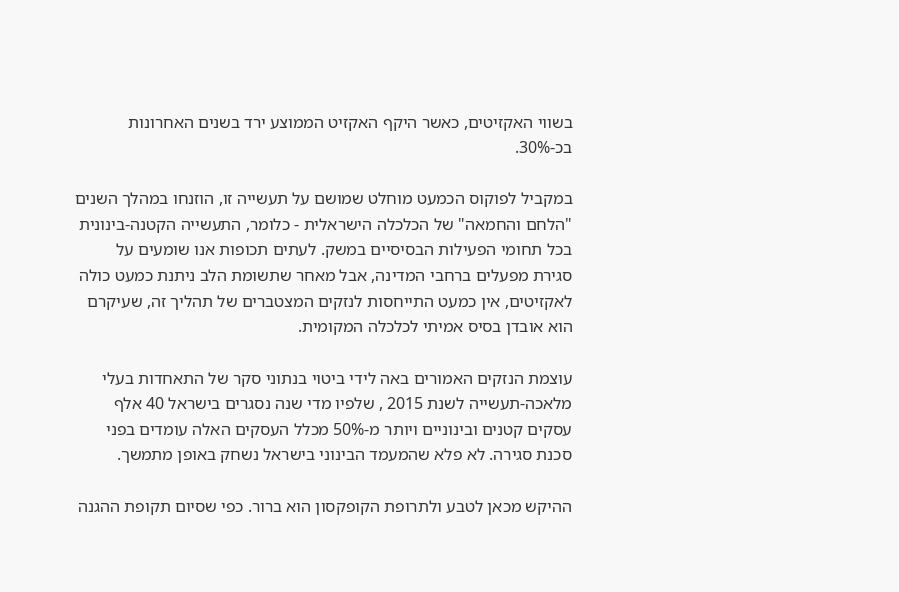בשווי האקזיטים, כאשר היקף האקזיט הממוצע ירד בשנים האחרונות בכ-30%.

במקביל לפוקוס הכמעט מוחלט שמושם על תעשייה זו, הוזנחו במהלך השנים "הלחם והחמאה" של הכלכלה הישראלית - כלומר, התעשייה הקטנה-בינונית בכל תחומי הפעילות הבסיסיים במשק. לעתים תכופות אנו שומעים על סגירת מפעלים ברחבי המדינה, אבל מאחר שתשומת הלב ניתנת כמעט כולה לאקזיטים, אין כמעט התייחסות לנזקים המצטברים של תהליך זה, שעיקרם הוא אובדן בסיס אמיתי לכלכלה המקומית.

עוצמת הנזקים האמורים באה לידי ביטוי בנתוני סקר של התאחדות בעלי מלאכה-תעשייה לשנת 2015 , שלפיו מדי שנה נסגרים בישראל 40 אלף עסקים קטנים ובינוניים ויותר מ-50% מכלל העסקים האלה עומדים בפני סכנת סגירה. לא פלא שהמעמד הבינוני בישראל נשחק באופן מתמשך.

ההיקש מכאן לטבע ולתרופת הקופקסון הוא ברור. כפי שסיום תקופת ההגנה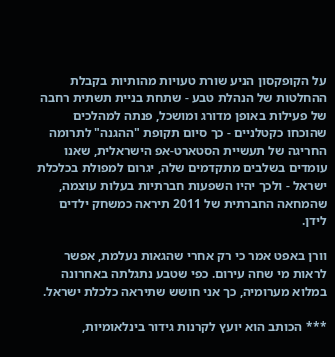על הקופקסון הניע שורת טעויות מהותיות בקבלת ההחלטות של הנהלת טבע - שתחת בניית תשתית רחבה של פעילות באופן מדורג ומושכל, פנתה למהלכים שהוכחו כקטלניים - כך סיום תקופת "ההגנה" לתרומה החריגה של תעשיית הסטארט-אפ הישראלית, שאנו עומדים בשלבים מתקדמים שלה, יגרום למפולת בכלכלת ישראל - ולכך יהיו השפעות חברתיות בעלות עוצמה, שהמחאה החברתית של 2011 תיראה כמשחק ילדים לידן.

וורן באפט אמר כי רק אחרי שהגאות נעלמת, אפשר לראות מי שחה עירום. כפי שטבע נתגלתה באחרונה במלוא מערומיה, כך אני חושש שתיראה כלכלת ישראל.

*** הכותב הוא יועץ לקרנות גידור בינלאומיות,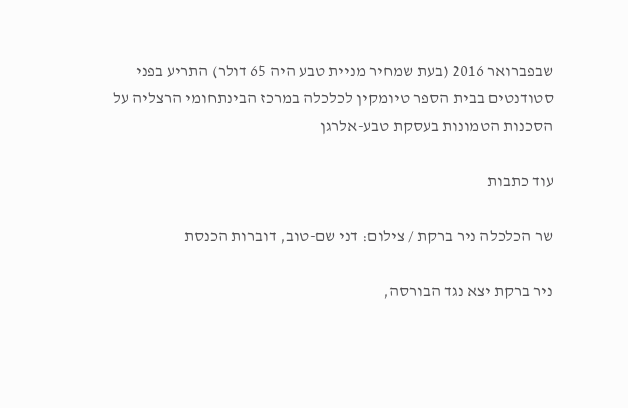שבפברואר 2016 (בעת שמחיר מניית טבע היה 65 דולר) התריע בפני סטודנטים בבית הספר טיומקין לכלכלה במרכז הבינתחומי הרצליה על הסכנות הטמונות בעסקת טבע-אלרגן

עוד כתבות

שר הכלכלה ניר ברקת / צילום: דני שם-טוב, דוברות הכנסת

ניר ברקת יצא נגד הבורסה,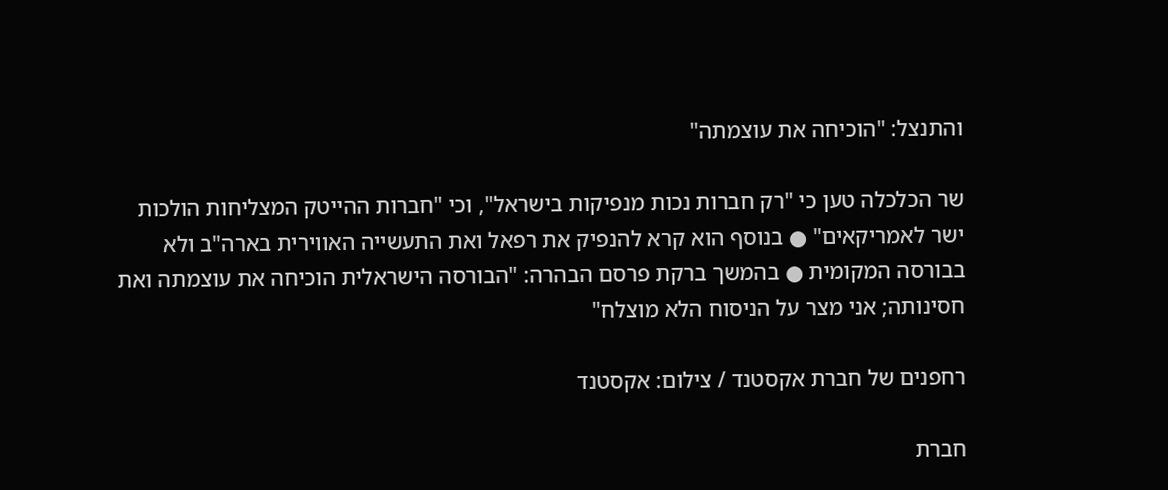והתנצל: "הוכיחה את עוצמתה"

שר הכלכלה טען כי "רק חברות נכות מנפיקות בישראל", וכי "חברות ההייטק המצליחות הולכות ישר לאמריקאים" ● בנוסף הוא קרא להנפיק את רפאל ואת התעשייה האווירית בארה"ב ולא בבורסה המקומית ● בהמשך ברקת פרסם הבהרה: "הבורסה הישראלית הוכיחה את עוצמתה ואת חסינותה; אני מצר על הניסוח הלא מוצלח"

רחפנים של חברת אקסטנד / צילום: אקסטנד

חברת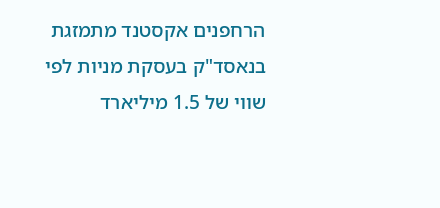הרחפנים אקסטנד מתמזגת בנאסד"ק בעסקת מניות לפי שווי של 1.5 מיליארד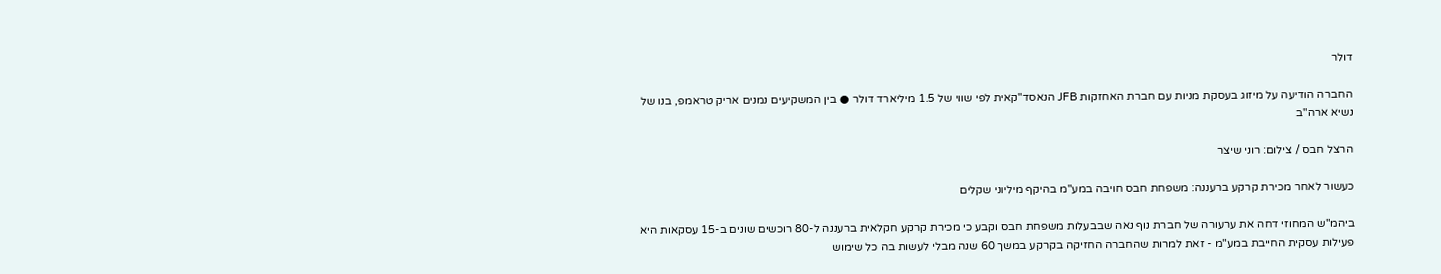דולר

החברה הודיעה על מיזוג בעסקת מניות עם חברת האחזקות JFB הנאסד"קאית לפי שווי של 1.5 מיליארד דולר ● בין המשקיעים נמנים אריק טראמפ, בנו של נשיא ארה"ב

הרצל חבס / צילום: רוני שיצר

כעשור לאחר מכירת קרקע ברעננה: משפחת חבס חויבה במע"מ בהיקף מיליוני שקלים

ביהמ"ש המחוזי דחה את ערעורה של חברת נוף נאה שבבעלות משפחת חבס וקבע כי מכירת קרקע חקלאית ברעננה ל-80 רוכשים שונים ב-15 עסקאות היא פעילות עסקית החייבת במע"מ - זאת למרות שהחברה החזיקה בקרקע במשך 60 שנה מבלי לעשות בה כל שימוש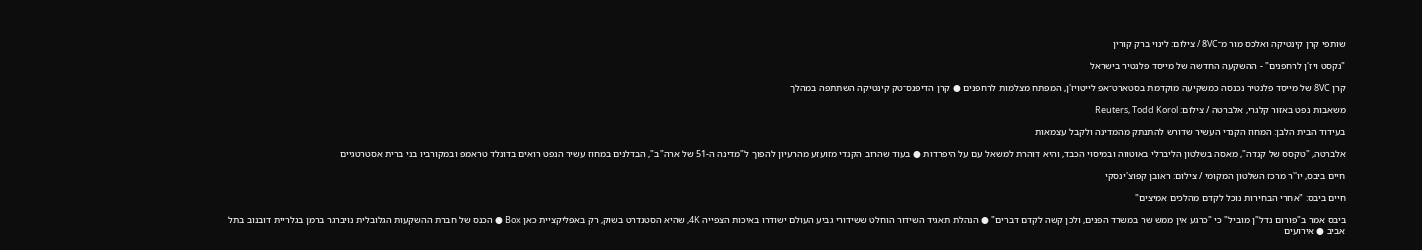שותפי קרן קינטיקה ואלכס מור מ־8VC / צילום: לינוי ברק קורין

"נקסט ויז'ן לרחפנים" - ההשקעה החדשה של מייסד פלנטיר בישראל

קרן 8VC של מייסד פלנטיר נכנסה כמשקיעה מוקדמת בסטארט־אפ לייטויז'ן, המפתח מצלמות לרחפנים ● קרן הדיפנס־טק קינטיקה השתתפה במהלך

משאבות נפט באזור קלגרי, אלברטה / צילום: Reuters, Todd Korol

בעידוד הבית הלבן: המחוז הקנדי העשיר שדורש להתנתק מהמדינה ולקבל עצמאות

אלברטה, "טקסס של קנדה", מאסה בשלטון הליברלי באוטווה ובמיסוי הכבד, והיא דוהרת למשאל עם על היפרדות ● בעוד שהרוב הקנדי מזועזע מהרעיון להפוך ל"מדינה ה-51 של ארה"ב", הבדלנים במחוז עשיר הנפט רואים בדונלד טראמפ ובמקורביו בני ברית אסטרטגיים

חיים ביבס, יו''ר מרכז השלטון המקומי / צילום: ראובן קפוצ'ינסקי

חיים ביבס: "אחרי הבחירות נוכל לקדם מהלכים אמיצים"

ביבס אמר ב"פורום נדל"ן מוביל" כי "כרגע אין ממש שר במשרד הפנים, ולכן קשה לקדם דברים" ● הנהלת תאגיד השידור הוחלט ששידורי גביע העולם ישודרו באיכות הצפייה 4K, שהיא הסטנדרט בשוק, רק באפליקציית כאן Box ● הכנס של חברת ההשקעות הגלובלית נויברגר ברמן בגלריית דובנוב בתל אביב ● אירועים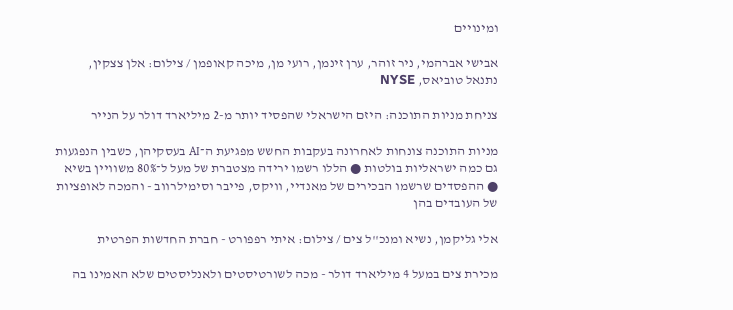ומינויים

אבישי אברהמי, ניר זוהר, ערן זינמן, רועי מן, מיכה קאופמן / צילום: אלן צצקין, נתנאל טוביאס, NYSE

צניחת מניות התוכנה: היזם הישראלי שהפסיד יותר מ-2 מיליארד דולר על הנייר

מניות התוכנה צונחות לאחרונה בעקבות החשש מפגיעת ה־AI בעסקיהן, כשבין הנפגעות גם כמה ישראליות בולטות ● הללו רשמו ירידה מצטברת של מעל ל־80% משוויין בשיא ● ההפסדים שרשמו הבכירים של מאנדיי, וויקס, פייבר וסימילרווב - והמכה לאופציות של העובדים בהן

אלי גליקמן, נשיא ומנכ''ל צים / צילום: איתי רפפורט - חברת החדשות הפרטית

מכירת צים במעל 4 מיליארד דולר - מכה לשורטיסטים ולאנליסטים שלא האמינו בה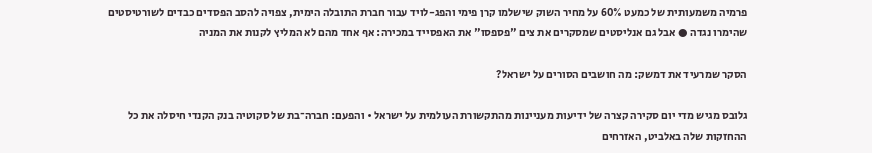פרמיה משמעותית של כמעט 60% על מחיר השוק שישלמו קרן פימי והפג-לויד עבור חברת התובלה הימית, צפויה להסב הפסדים כבדים לשורטיסטים שהימרו נגדה ● אבל גם אנליסטים שמסקרים את צים "פספסו" את האפסייד במכירה: אף אחד מהם לא המליץ לקנות את המניה

הסקר שמרעיד את דמשק: מה חושבים הסורים על ישראל?

גלובס מגיש מדי יום סקירה קצרה של ידיעות מעניינות מהתקשורת העולמית על ישראל • והפעם: חברה־בת של סקוטיה בנק הקנדי חיסלה את כל ההחזקות שלה באלביט, האזרחים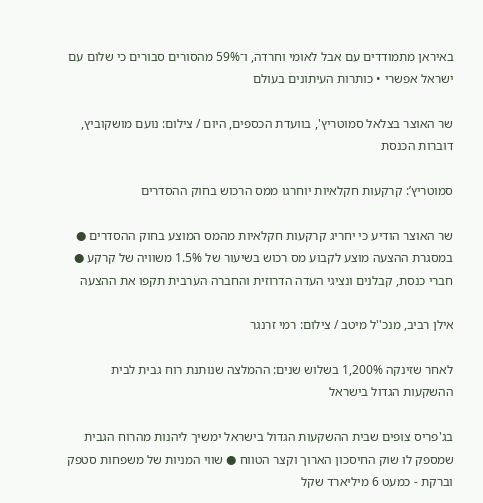באיראן מתמודדים עם אבל לאומי וחרדה, ו־59% מהסורים סבורים כי שלום עם ישראל אפשרי • כותרות העיתונים בעולם

שר האוצר בצלאל סמוטריץ', בוועדת הכספים, היום / צילום: נועם מושקוביץ, דוברות הכנסת

סמוטריץ’: קרקעות חקלאיות יוחרגו ממס הרכוש בחוק ההסדרים

שר האוצר הודיע כי יחריג קרקעות חקלאיות מהמס המוצע בחוק ההסדרים ● במסגרת ההצעה מוצע לקבוע מס רכוש בשיעור של 1.5% משוויה של קרקע ● חברי כנסת, קבלנים ונציגי העדה הדרוזית והחברה הערבית תקפו את ההצעה

אילן רביב, מנכ''ל מיטב / צילום: רמי זרנגר

לאחר שזינקה 1,200% בשלוש שנים: ההמלצה שנותנת רוח גבית לבית ההשקעות הגדול בישראל

בג'פריס צופים שבית ההשקעות הגדול בישראל ימשיך ליהנות מהרוח הגבית שמספק לו שוק החיסכון הארוך וקצר הטווח ● שווי המניות של משפחות סטפק וברקת - כמעט 6 מיליארד שקל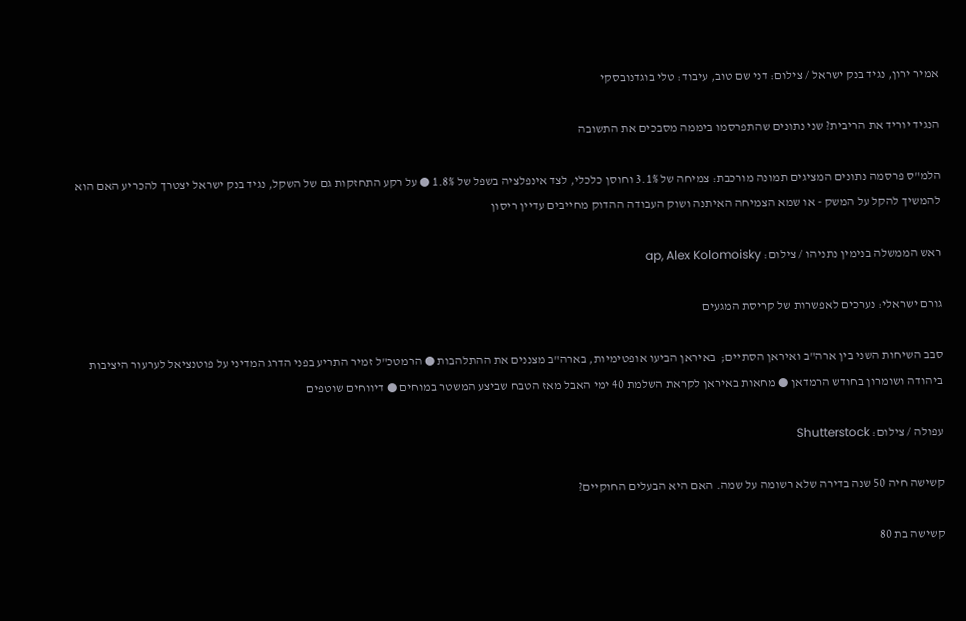אמיר ירון, נגיד בנק ישראל / צילום: דני שם טוב, עיבוד: טלי בוגדנובסקי

הנגיד יוריד את הריבית? שני נתונים שהתפרסמו ביממה מסבכים את התשובה

הלמ"ס פרסמה נתונים המציגים תמונה מורכבת: צמיחה של 3.1% וחוסן כלכלי, לצד אינפלציה בשפל של 1.8% ● על רקע התחזקות גם של השקל, נגיד בנק ישראל יצטרך להכריע האם הוא להמשיך להקל על המשק - או שמא הצמיחה האיתנה ושוק העבודה ההדוק מחייבים עדיין ריסון

ראש הממשלה בנימין נתניהו / צילום: ap, Alex Kolomoisky

גורם ישראלי: נערכים לאפשרות של קריסת המגעים

סבב השיחות השני בין ארה"ב ואיראן הסתיים;  באיראן הביעו אופטימיות, בארה"ב מצננים את ההתלהבות ● הרמטכ"ל זמיר התריע בפני הדרג המדיני על פוטנציאל לערעור היציבות ביהודה ושומרון בחודש הרמדאן ● מחאות באיראן לקראת השלמת 40 ימי האבל מאז הטבח שביצע המשטר במוחים ● דיווחים שוטפים

עפולה / צילום: Shutterstock

קשישה חיה 50 שנה בדירה שלא רשומה על שמה. האם היא הבעלים החוקיים?

קשישה בת 80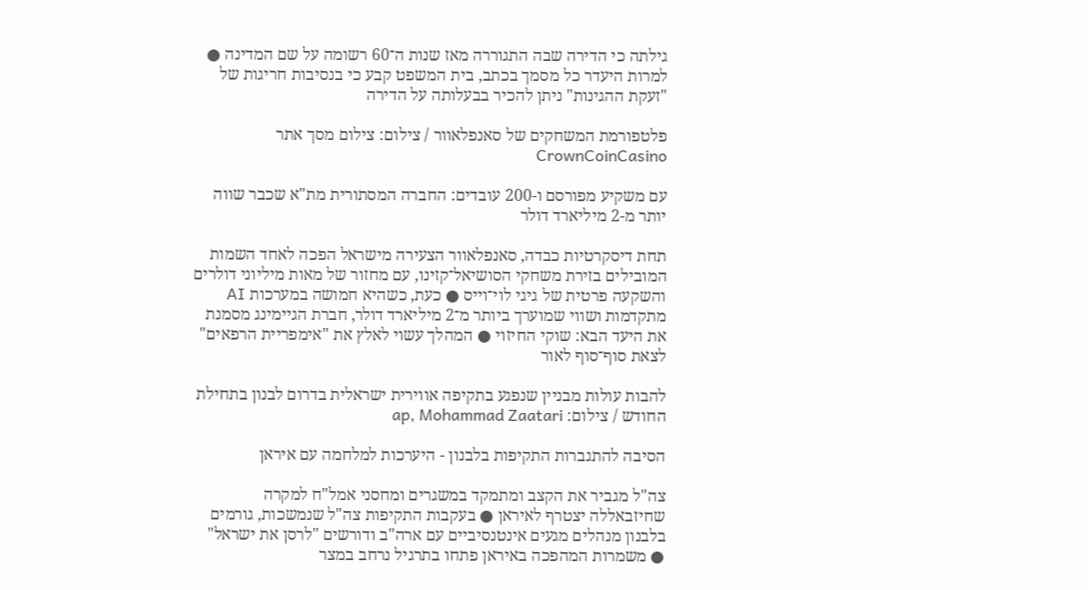גילתה כי הדירה שבה התגוררה מאז שנות ה־60 רשומה על שם המדינה ● למרות היעדר כל מסמך בכתב, בית המשפט קבע כי בנסיבות חריגות של "זעקת ההגינות" ניתן להכיר בבעלותה על הדירה

פלטפורמת המשחקים של סאנפלאוור / צילום: צילום מסך אתר CrownCoinCasino

עם משקיע מפורסם ו-200 עובדים: החברה המסתורית מת"א שכבר שווה יותר מ-2 מיליארד דולר

תחת דיסקרטיות כבדה, סאנפלאוור הצעירה מישראל הפכה לאחד השמות המובילים בזירת משחקי הסושיאל־קזינו, עם מחזור של מאות מיליוני דולרים והשקעה פרטית של גיגי לוי־וייס ● כעת, כשהיא חמושה במערכות AI מתקדמות ושווי שמוערך ביותר מ־2 מיליארד דולר, חברת הגיימינג מסמנת את היעד הבא: שוקי החיזוי ● המהלך עשוי לאלץ את "אימפריית הרפאים" לצאת סוף־סוף לאור

להבות עולות מבניין שנפגע בתקיפה אווירית ישראלית בדרום לבנון בתחילת החודש / צילום: ap, Mohammad Zaatari

הסיבה להתגברות התקיפות בלבנון - היערכות למלחמה עם איראן

צה"ל מגביר את הקצב ומתמקד במשגרים ומחסני אמל"ח למקרה שחיזבאללה יצטרף לאיראן ● בעקבות התקיפות צה"ל שנמשכות, גורמים בלבנון מנהלים מגעים אינטנסיביים עם ארה"ב ודורשים "לרסן את ישראל" ● משמרות המהפכה באיראן פתחו בתרגיל נרחב במצר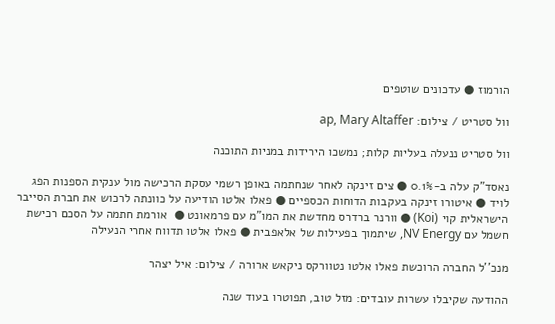הורמוז ● עדכונים שוטפים

וול סטריט / צילום: ap, Mary Altaffer

וול סטריט ננעלה בעליות קלות; נמשכו הירידות במניות התוכנה

נאסד"ק עלה ב-0.1% ● צים זינקה לאחר שנחתמה באופן רשמי עסקת הרכישה מול ענקית הספנות הפג לויד ● איטורו זינקה בעקבות הדוחות הכספיים ● פאלו אלטו הודיעה על כוונתה לרכוש את חברת הסייבר הישראלית קוי (Koi) ● וורנר ברדרס מחדשת את המו"מ עם פרמאונט ●  אורמת חתמה על הסכם רכישת חשמל עם NV Energy, שיתמוך בפעילות של אלאפבית ● פאלו אלטו תדווח אחרי הנעילה

מנכ''ל החברה הרוכשת פאלו אלטו נטוורקס ניקאש ארורה / צילום: איל יצהר

ההודעה שקיבלו עשרות עובדים: מזל טוב, תפוטרו בעוד שנה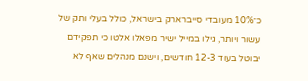כ־10% מעובדי סייברארק בישראל, כולל בעלי ותק של עשור ויותר, גילו במייל ישיר מפאלו אלטו כי תפקידם יבוטל בעוד 12-3 חודשים, וישנם מנהלים שאף לא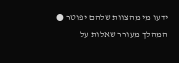ידעו מי מהצוות שלהם יפוטר ● המהלך מעורר שאלות על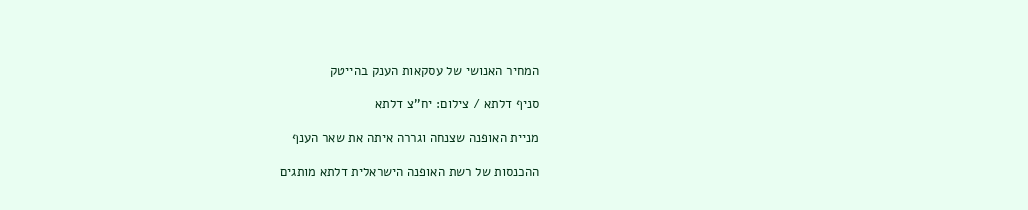המחיר האנושי של עסקאות הענק בהייטק

סניף דלתא / צילום: יח''צ דלתא

מניית האופנה שצנחה וגררה איתה את שאר הענף

ההכנסות של רשת האופנה הישראלית דלתא מותגים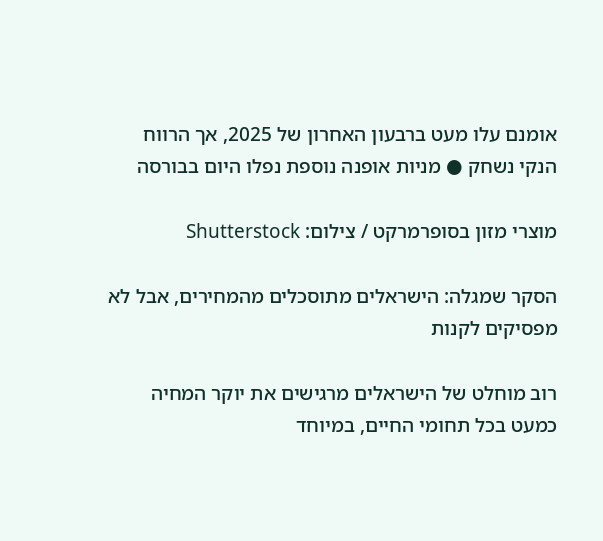אומנם עלו מעט ברבעון האחרון של 2025, אך הרווח הנקי נשחק ● מניות אופנה נוספת נפלו היום בבורסה

מוצרי מזון בסופרמרקט / צילום: Shutterstock

הסקר שמגלה: הישראלים מתוסכלים מהמחירים, אבל לא מפסיקים לקנות

רוב מוחלט של הישראלים מרגישים את יוקר המחיה כמעט בכל תחומי החיים, במיוחד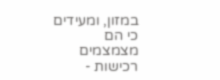במזון, ומעידים כי הם מצמצמים רכישות -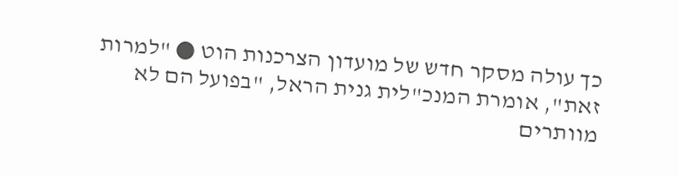כך עולה מסקר חדש של מועדון הצרכנות הוט ● "למרות זאת", אומרת המנכ"לית גנית הראל, "בפועל הם לא מוותרים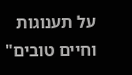על תענוגות וחיים טובים"